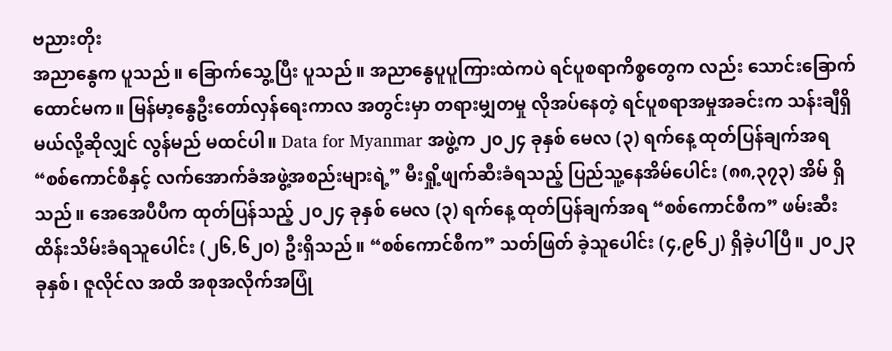ဗညားတိုး
အညာနွေက ပူသည်။ ခြောက်သွေ့ပြီး ပူသည်။ အညာနွေပူပူကြားထဲကပဲ ရင်ပူစရာကိစ္စတွေက လည်း သောင်းခြောက်ထောင်မက။ မြန်မာ့နွေဦးတော်လှန်ရေးကာလ အတွင်းမှာ တရားမျှတမှု လိုအပ်နေတဲ့ ရင်ပူစရာအမှုအခင်းက သန်းချီရှိမယ်လို့ဆိုလျှင် လွန်မည် မထင်ပါ။ Data for Myanmar အဖွဲ့က ၂၀၂၄ ခုနှစ် မေလ (၃) ရက်နေ့ ထုတ်ပြန်ချက်အရ “စစ်ကောင်စီနှင့် လက်အောက်ခံအဖွဲ့အစည်းများရဲ့” မီးရှို့ဖျက်ဆီးခံရသည့် ပြည်သူ့နေအိမ်ပေါင်း (၈၈,၃၇၃) အိမ် ရှိသည်။ အေအေပီပီက ထုတ်ပြန်သည့် ၂၀၂၄ ခုနှစ် မေလ (၃) ရက်နေ့ ထုတ်ပြန်ချက်အရ “စစ်ကောင်စီက” ဖမ်းဆီးထိန်းသိမ်းခံရသူပေါင်း (၂၆,၆၂၀) ဦးရှိသည်။ “စစ်ကောင်စီက” သတ်ဖြတ် ခဲ့သူပေါင်း (၄,၉၆၂) ရှိခဲ့ပါပြီ။ ၂၀၂၃ ခုနှစ်၊ ဇူလိုင်လ အထိ အစုအလိုက်အပြုံ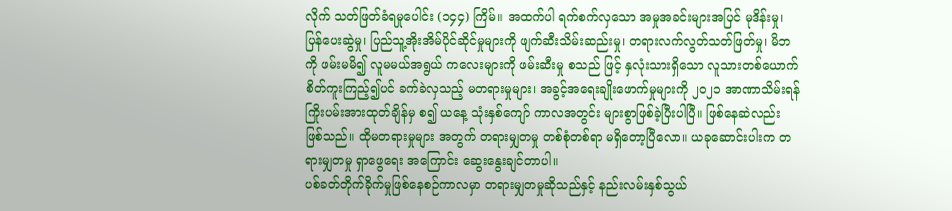လိုက် သတ်ဖြတ်ခံရမှုပေါင်း (၁၄၄) ကြိမ်။ အထက်ပါ ရက်စက်လှသော အမှုအခင်းများအပြင် မုဒိန်းမှု၊ ပြန်ပေးဆွဲမှု၊ ပြည်သူ့အိုးအိမ်ပိုင်ဆိုင်မှုများကို ဖျက်ဆီးသိမ်းဆည်းမှု၊ တရားလက်လွတ်သတ်ဖြတ်မှု၊ မိဘကို ဖမ်းမမိ၍ လူမမယ်အရွယ် ကလေးများကို ဖမ်းဆီးမှု စသည် ဖြင့် နှလုံးသားရှိသော လူသားတစ်ယောက် စိတ်ကူးကြည့်၍ပင် ခက်ခဲလှသည့် မတရားမှုများ၊ အခွင့်အရေးချိုးဖောက်မှုများကို ၂၀၂၁ အာဏာသိမ်းရန် ကြိုးပမ်းအားထုတ်ချိန်မှ စ၍ ယနေ့ သုံးနှစ်ကျော် ကာလအတွင်း များစွာဖြစ်ခဲ့ပြီးပါပြီ။ ဖြစ်နေဆဲလည်း ဖြစ်သည်။ ထိုမတရားမှုများ အတွက် တရားမျှတမှု တစ်စုံတစ်ရာ မရှိတော့ပြီလော။ ယခုဆောင်းပါးက တရားမျှတမှု ရှာဖွေရေး အကြောင်း ဆွေးနွေးချင်တာပါ။
ပစ်ခတ်တိုက်ခိုက်မှုဖြစ်နေစဉ်ကာလမှာ တရားမျှတမှုဆိုသည်နှင့် နည်းလမ်းနှစ်သွယ်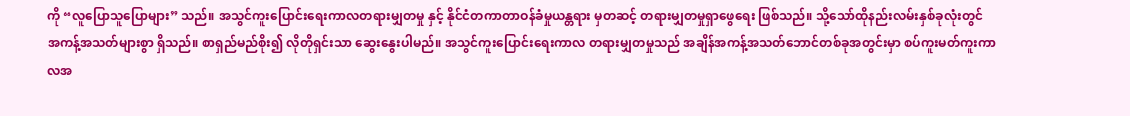ကို “လူပြောသူပြောများ” သည်။ အသွင်ကူးပြောင်းရေးကာလတရားမျှတမှု နှင့် နိုင်ငံတကာတာဝန်ခံမှုယန္တရား မှတဆင့် တရားမျှတမှုရှာဖွေရေး ဖြစ်သည်။ သို့သော်ထိုနည်းလမ်းနှစ်ခုလုံးတွင် အကန့်အသတ်များစွာ ရှိသည်။ စာရှည်မည်စိုး၍ လိုတိုရှင်းသာ ဆွေးနွေးပါမည်။ အသွင်ကူးပြောင်းရေးကာလ တရားမျှတမှုသည် အချိန်အကန့်အသတ်ဘောင်တစ်ခုအတွင်းမှာ စပ်ကူးမတ်ကူးကာလအ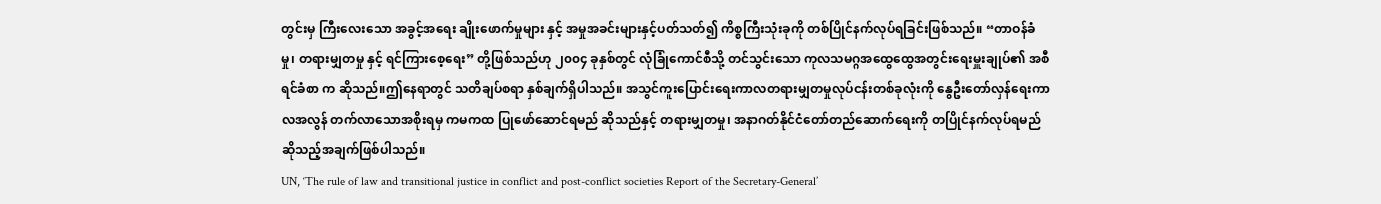တွင်းမှ ကြီးလေးသော အခွင့်အရေး ချိုးဖောက်မှုများ နှင့် အမှုအခင်းများနှင့်ပတ်သတ်၍ ကိစ္စကြီးသုံးခုကို တစ်ပြိုင်နက်လုပ်ရခြင်းဖြစ်သည်။ “တာဝန်ခံမှု၊ တရားမျှတမှု နှင့် ရင်ကြားစေ့ရေး” တို့ဖြစ်သည်ဟု ၂၀၀၄ ခုနှစ်တွင် လုံခြုံကောင်စီသို့ တင်သွင်းသော ကုလသမဂ္ဂအထွေထွေအတွင်းရေးမှူးချုပ်၏ အစီရင်ခံစာ က ဆိုသည်။ဤနေရာတွင် သတိချပ်စရာ နှစ်ချက်ရှိပါသည်။ အသွင်ကူးပြောင်းရေးကာလတရားမျှတမှုလုပ်ငန်းတစ်ခုလုံးကို နွေဦးတော်လှန်ရေးကာလအလွန် တက်လာသောအစိုးရမှ ကမကထ ပြုဖော်ဆောင်ရမည် ဆိုသည်နှင့် တရားမျှတမှု၊ အနာဂတ်နိုင်ငံတော်တည်ဆောက်ရေးကို တပြိုင်နက်လုပ်ရမည်ဆိုသည့်အချက်ဖြစ်ပါသည်။
UN, ‘The rule of law and transitional justice in conflict and post-conflict societies Report of the Secretary-General’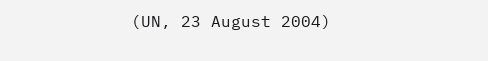(UN, 23 August 2004)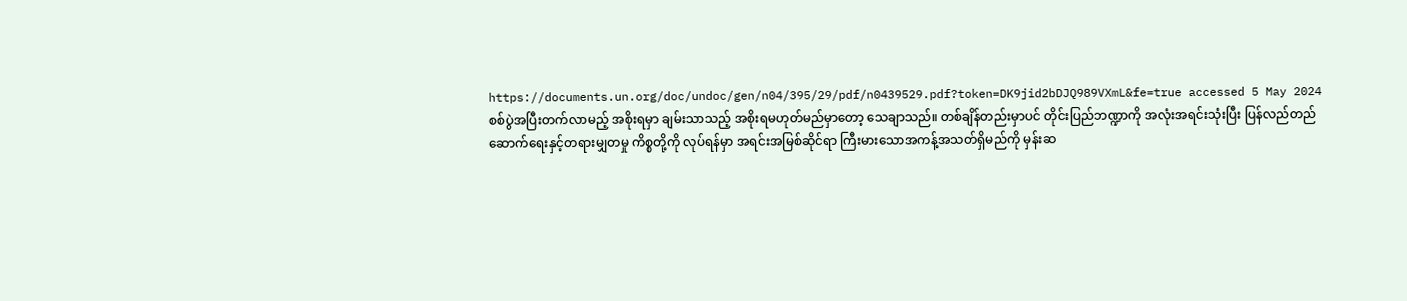https://documents.un.org/doc/undoc/gen/n04/395/29/pdf/n0439529.pdf?token=DK9jid2bDJQ989VXmL&fe=true accessed 5 May 2024
စစ်ပွဲအပြီးတက်လာမည့် အစိုးရမှာ ချမ်းသာသည့် အစိုးရမဟုတ်မည်မှာတော့ သေချာသည်။ တစ်ချိန်တည်းမှာပင် တိုင်းပြည်ဘဏ္ဍာကို အလုံးအရင်းသုံးပြီး ပြန်လည်တည်ဆောက်ရေးနှင့်တရားမျှတမှု ကိစ္စတို့ကို လုပ်ရန်မှာ အရင်းအမြစ်ဆိုင်ရာ ကြီးမားသောအကန့်အသတ်ရှိမည်ကို မှန်းဆ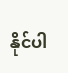နိုင်ပါ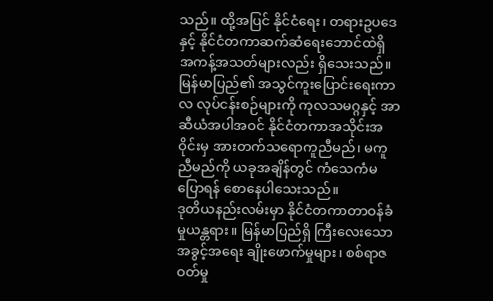သည်။ ထို့အပြင် နိုင်ငံရေး၊ တရားဥပဒေ နှင့် နိုင်ငံတကာဆက်ဆံရေးဘောင်ထဲရှိ အကန့်အသတ်များလည်း ရှိသေးသည်။ မြန်မာပြည်၏ အသွင်ကူးပြောင်းရေးကာလ လုပ်ငန်းစဉ်များကို ကုလသမဂ္ဂနှင့် အာဆီယံအပါအဝင် နိုင်ငံတကာအသိုင်းအဝိုင်းမှ အားတက်သရောကူညီမည်၊ မကူညီမည်ကို ယခုအချိန်တွင် ကံသေကံမ ပြောရန် စောနေပါသေးသည်။
ဒုတိယနည်းလမ်းမှာ နိုင်ငံတကာတာဝန်ခံမှုယန္တရား။ မြန်မာပြည်ရှိ ကြီးလေးသော အခွင့်အရေး ချိုးဖောက်မှုများ၊ စစ်ရာဇဝတ်မှု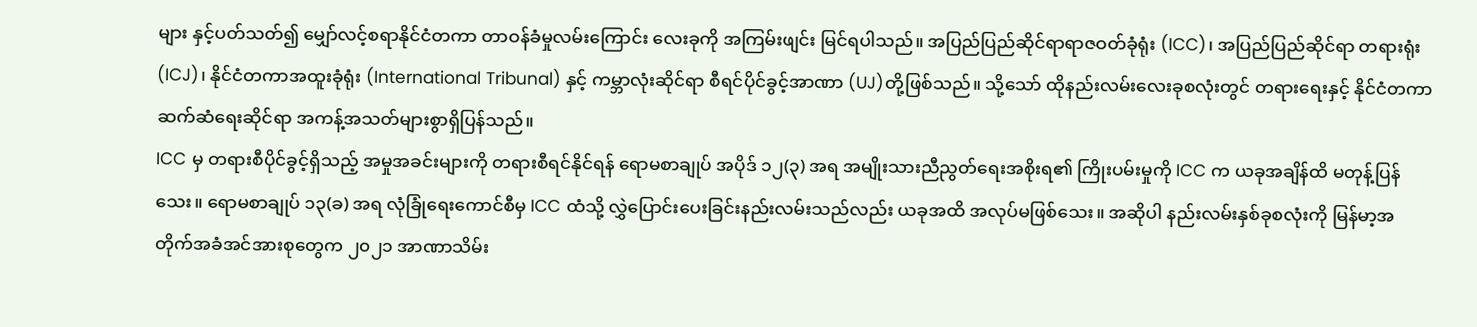များ နှင့်ပတ်သတ်၍ မျှော်လင့်စရာနိုင်ငံတကာ တာဝန်ခံမှုလမ်းကြောင်း လေးခုကို အကြမ်းဖျင်း မြင်ရပါသည်။ အပြည်ပြည်ဆိုင်ရာရာဇဝတ်ခုံရုံး (ICC)၊ အပြည်ပြည်ဆိုင်ရာ တရားရုံး (ICJ)၊ နိုင်ငံတကာအထူးခုံရုံး (International Tribunal) နှင့် ကမ္ဘာလုံးဆိုင်ရာ စီရင်ပိုင်ခွင့်အာဏာ (UJ)တို့ဖြစ်သည်။ သို့သော် ထိုနည်းလမ်းလေးခုစလုံးတွင် တရားရေးနှင့် နိုင်ငံတကာဆက်ဆံရေးဆိုင်ရာ အကန့်အသတ်များစွာရှိပြန်သည်။
ICC မှ တရားစီပိုင်ခွင့်ရှိသည့် အမှုအခင်းများကို တရားစီရင်နိုင်ရန် ရောမစာချုပ် အပိုဒ် ၁၂(၃) အရ အမျိုးသားညီညွတ်ရေးအစိုးရ၏ ကြိုးပမ်းမှုကို ICC က ယခုအချိန်ထိ မတုန့်ပြန်သေး။ ရောမစာချုပ် ၁၃(ခ) အရ လုံခြုံရေးကောင်စီမှ ICC ထံသို့ လွှဲပြောင်းပေးခြင်းနည်းလမ်းသည်လည်း ယခုအထိ အလုပ်မဖြစ်သေး။ အဆိုပါ နည်းလမ်းနှစ်ခုစလုံးကို မြန်မာ့အတိုက်အခံအင်အားစုတွေက ၂၀၂၁ အာဏာသိမ်း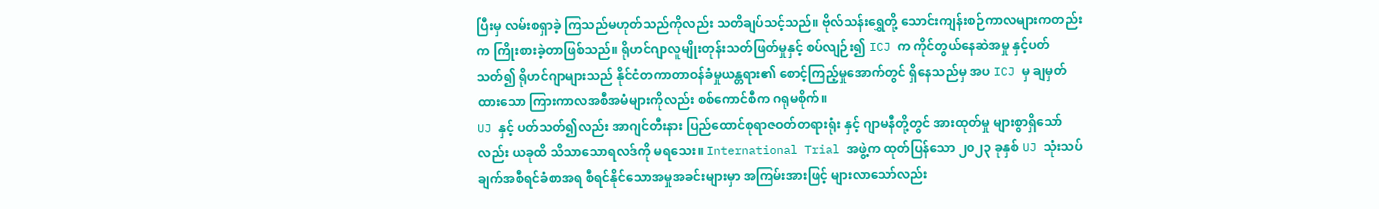ပြီးမှ လမ်းစရှာခဲ့ ကြသည်မဟုတ်သည်ကိုလည်း သတိချပ်သင့်သည်။ ဗိုလ်သန်းရွှေတို့ သောင်းကျန်းစဉ်ကာလများကတည်းက ကြိုးစားခဲ့တာဖြစ်သည်။ ရိုဟင်ဂျာလူမျိုးတုန်းသတ်ဖြတ်မှုနှင့် စပ်လျဉ်း၍ ICJ က ကိုင်တွယ်နေဆဲအမှု နှင့်ပတ်သတ်၍ ရိုဟင်ဂျာများသည် နိုင်ငံတကာတာဝန်ခံမှုယန္တရား၏ စောင့်ကြည့်မှုအောက်တွင် ရှိနေသည်မှ အပ ICJ မှ ချမှတ်ထားသော ကြားကာလအစီအမံများကိုလည်း စစ်ကောင်စီက ဂရုမစိုက်။
UJ နှင့် ပတ်သတ်၍လည်း အာဂျင်တီးနား ပြည်ထောင်စုရာဇဝတ်တရားရုံး နှင့် ဂျာမနီတို့တွင် အားထုတ်မှု များစွာရှိသော်လည်း ယခုထိ သိသာသောရလဒ်ကို မရသေး။ International Trial အဖွဲ့က ထုတ်ပြန်သော ၂၀၂၃ ခုနှစ် UJ သုံးသပ်ချက်အစီရင်ခံစာအရ စီရင်နိုင်သောအမှုအခင်းများမှာ အကြမ်းအားဖြင့် များလာသော်လည်း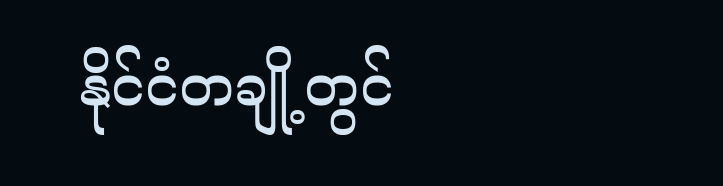နိုင်ငံတချို့တွင်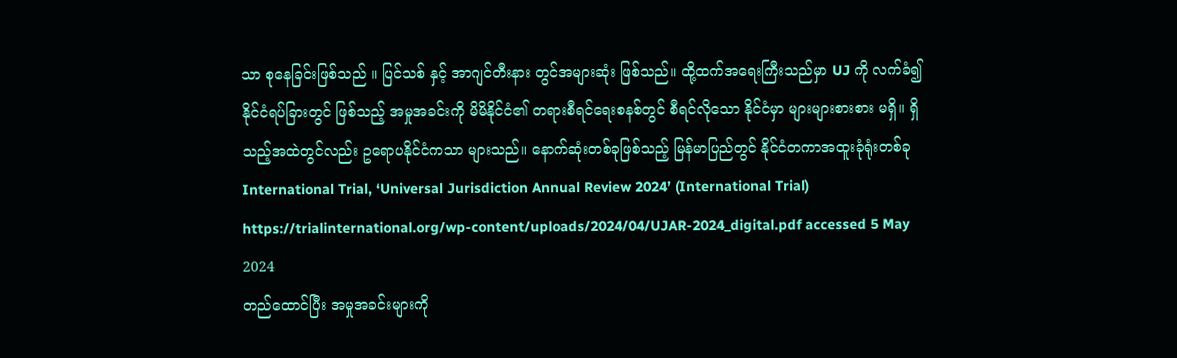သာ စုနေခြင်းဖြစ်သည် ။ ပြင်သစ် နှင့် အာဂျင်တီးနား တွင်အများဆုံး ဖြစ်သည်။ ထို့ထက်အရေးကြီးသည်မှာ UJ ကို လက်ခံ၍ နိုင်ငံရပ်ခြားတွင် ဖြစ်သည့် အမှုအခင်းကို မိမိနိုင်ငံ၏ တရားစီရင်ရေးစနစ်တွင် စီရင်လိုသော နိုင်ငံမှာ များများစားစား မရှိ။ ရှိသည့်အထဲတွင်လည်း ဥရောပနိုင်ငံကသာ များသည်။ နောက်ဆုံးတစ်ခုဖြစ်သည့် မြန်မာပြည်တွင် နိုင်ငံတကာအထူးခုံရုံးတစ်ခု
International Trial, ‘Universal Jurisdiction Annual Review 2024’ (International Trial) https://trialinternational.org/wp-content/uploads/2024/04/UJAR-2024_digital.pdf accessed 5 May 2024
တည်ထောင်ပြီး အမှုအခင်းများကို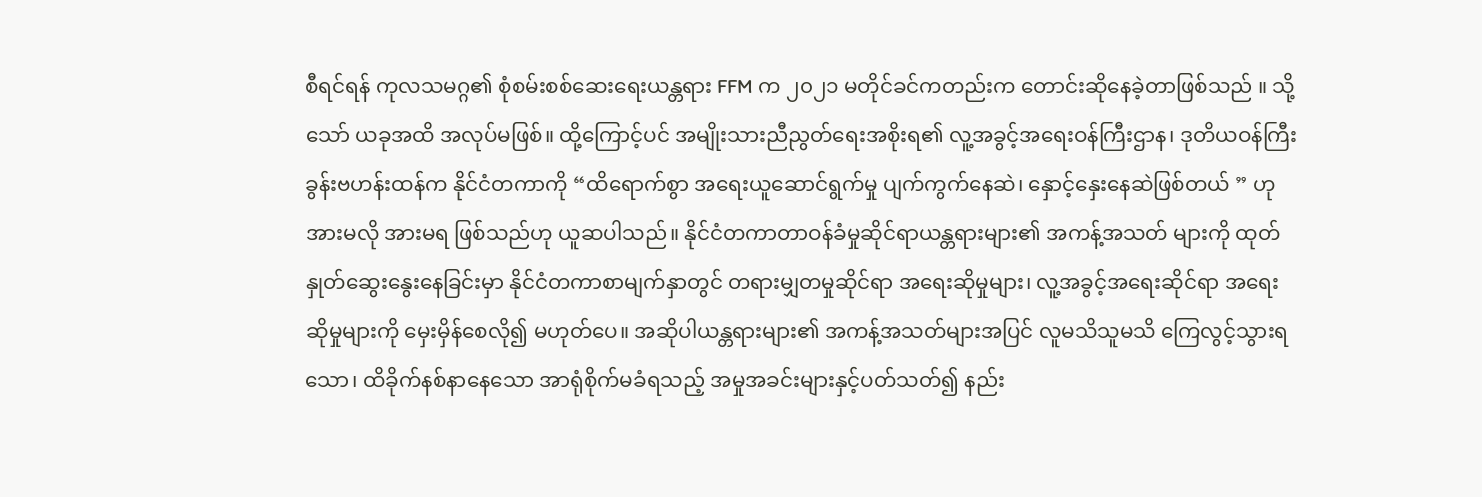စီရင်ရန် ကုလသမဂ္ဂ၏ စုံစမ်းစစ်ဆေးရေးယန္တရား FFM က ၂၀၂၁ မတိုင်ခင်ကတည်းက တောင်းဆိုနေခဲ့တာဖြစ်သည် ။ သို့သော် ယခုအထိ အလုပ်မဖြစ်။ ထို့ကြောင့်ပင် အမျိုးသားညီညွတ်ရေးအစိုးရ၏ လူ့အခွင့်အရေးဝန်ကြီးဌာန၊ ဒုတိယဝန်ကြီး ခွန်းဗဟန်းထန်က နိုင်ငံတကာကို “ထိရောက်စွာ အရေးယူဆောင်ရွက်မှု ပျက်ကွက်နေဆဲ၊ နှောင့်နှေးနေဆဲဖြစ်တယ် ” ဟု အားမလို အားမရ ဖြစ်သည်ဟု ယူဆပါသည်။ နိုင်ငံတကာတာဝန်ခံမှုဆိုင်ရာယန္တရားများ၏ အကန့်အသတ် များကို ထုတ်နှုတ်ဆွေးနွေးနေခြင်းမှာ နိုင်ငံတကာစာမျက်နှာတွင် တရားမျှတမှုဆိုင်ရာ အရေးဆိုမှုများ၊ လူ့အခွင့်အရေးဆိုင်ရာ အရေးဆိုမှုများကို မှေးမှိန်စေလို၍ မဟုတ်ပေ။ အဆိုပါယန္တရားများ၏ အကန့်အသတ်များအပြင် လူမသိသူမသိ ကြေလွင့်သွားရသော၊ ထိခိုက်နစ်နာနေသော အာရုံစိုက်မခံရသည့် အမှုအခင်းများနှင့်ပတ်သတ်၍ နည်း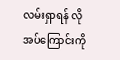လမ်းရှာရန် လိုအပ်ကြောင်းကို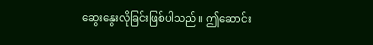ဆွေးနွေးလိုခြင်းဖြစ်ပါသည်။ ဤဆောင်း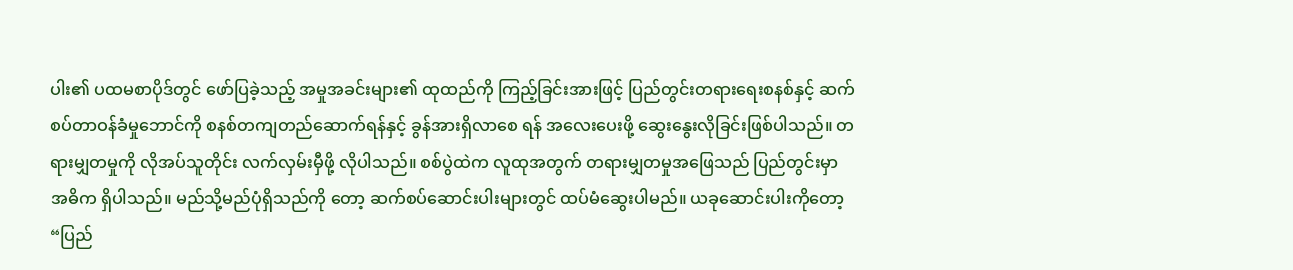ပါး၏ ပထမစာပိုဒ်တွင် ဖော်ပြခဲ့သည့် အမှုအခင်းများ၏ ထုထည်ကို ကြည့်ခြင်းအားဖြင့် ပြည်တွင်းတရားရေးစနစ်နှင့် ဆက်စပ်တာဝန်ခံမှုဘောင်ကို စနစ်တကျတည်ဆောက်ရန်နှင့် ခွန်အားရှိလာစေ ရန် အလေးပေးဖို့ ဆွေးနွေးလိုခြင်းဖြစ်ပါသည်။ တရားမျှတမှုကို လိုအပ်သူတိုင်း လက်လှမ်းမှီဖို့ လိုပါသည်။ စစ်ပွဲထဲက လူထုအတွက် တရားမျှတမှုအဖြေသည် ပြည်တွင်းမှာ အဓိက ရှိပါသည်။ မည်သို့မည်ပုံရှိသည်ကို တော့ ဆက်စပ်ဆောင်းပါးများတွင် ထပ်မံဆွေးပါမည်။ ယခုဆောင်းပါးကိုတော့ “ပြည်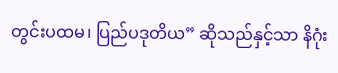တွင်းပထမ၊ ပြည်ပဒုတိယ” ဆိုသည်နှင့်သာ နိဂုံး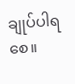ချုပ်ပါရစေ။